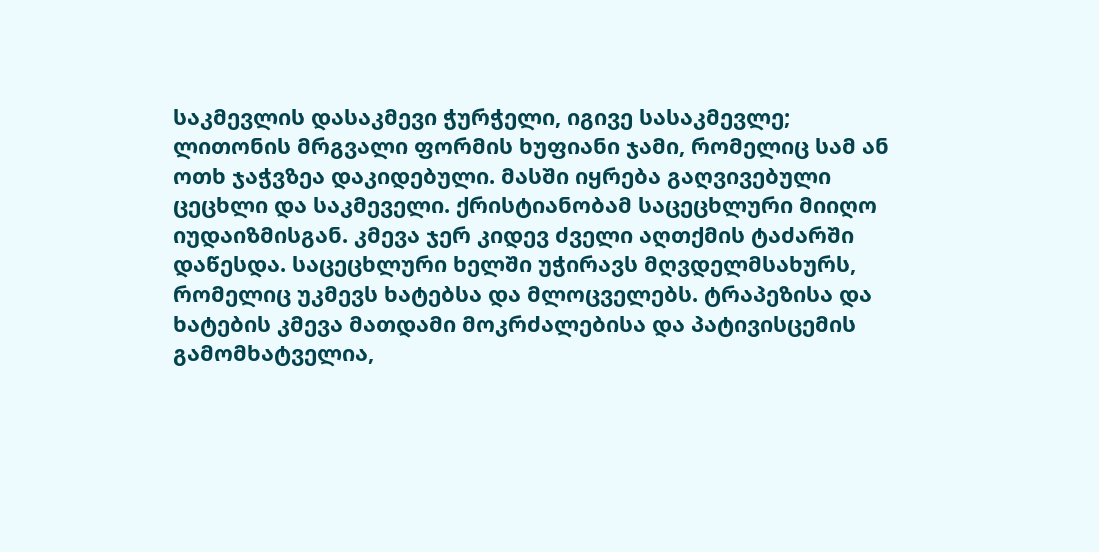საკმევლის დასაკმევი ჭურჭელი, იგივე სასაკმევლე; ლითონის მრგვალი ფორმის ხუფიანი ჯამი, რომელიც სამ ან ოთხ ჯაჭვზეა დაკიდებული. მასში იყრება გაღვივებული ცეცხლი და საკმეველი. ქრისტიანობამ საცეცხლური მიიღო იუდაიზმისგან. კმევა ჯერ კიდევ ძველი აღთქმის ტაძარში დაწესდა. საცეცხლური ხელში უჭირავს მღვდელმსახურს, რომელიც უკმევს ხატებსა და მლოცველებს. ტრაპეზისა და ხატების კმევა მათდამი მოკრძალებისა და პატივისცემის გამომხატველია,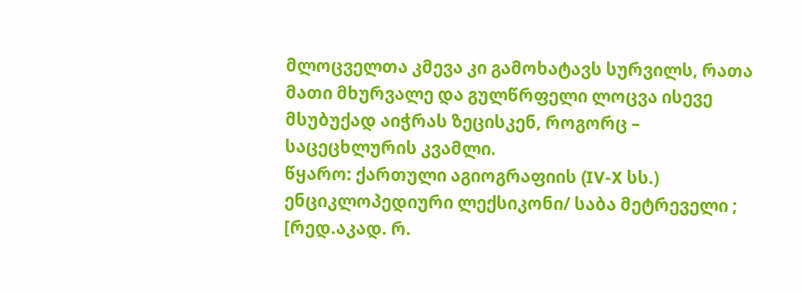მლოცველთა კმევა კი გამოხატავს სურვილს, რათა მათი მხურვალე და გულწრფელი ლოცვა ისევე მსუბუქად აიჭრას ზეცისკენ, როგორც – საცეცხლურის კვამლი.
წყარო: ქართული აგიოგრაფიის (IV-X სს.) ენციკლოპედიური ლექსიკონი/ საბა მეტრეველი ; [რედ.აკად. რ.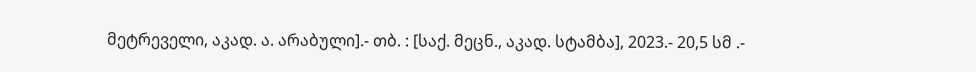მეტრეველი, აკად. ა. არაბული].- თბ. : [საქ. მეცნ., აკად. სტამბა], 2023.- 20,5 სმ .-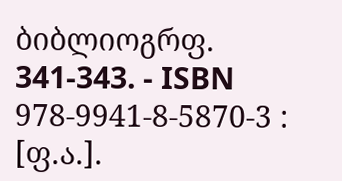ბიბლიოგრფ. 341-343. - ISBN 978-9941-8-5870-3 : [ფ.ა.].